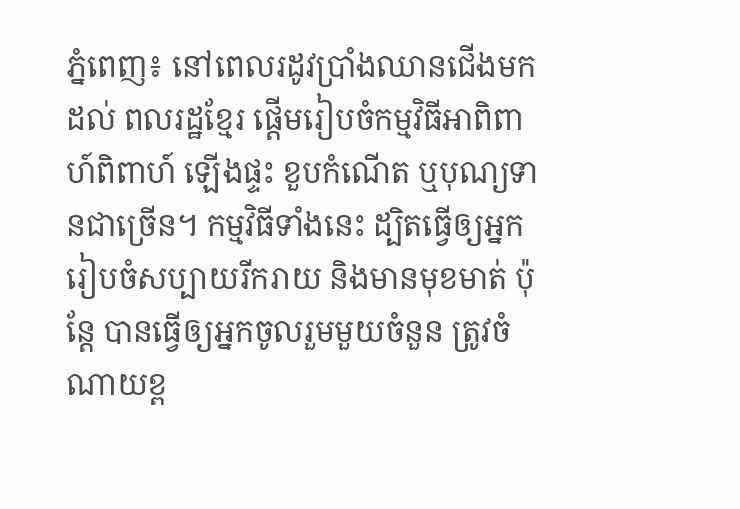ភ្នំពេញ៖ នៅពេលរដូវប្រាំងឈានជើងមកដល់ ពលរដ្ឋខ្មែរ ផ្តើមរៀបចំកម្មវិធីអាពិពាហ៍ពិពាហ៍ ឡើងផ្ទះ ខួបកំណើត ឬបុណ្យទានជាច្រើន។ កម្មវិធីទាំងនេះ ដ្បិតធ្វើឲ្យអ្នករៀបចំសប្បាយរីករាយ និងមានមុខមាត់ ប៉ុន្តែ បានធ្វើឲ្យអ្នកចូលរួមមួយចំនួន ត្រូវចំណាយខ្ព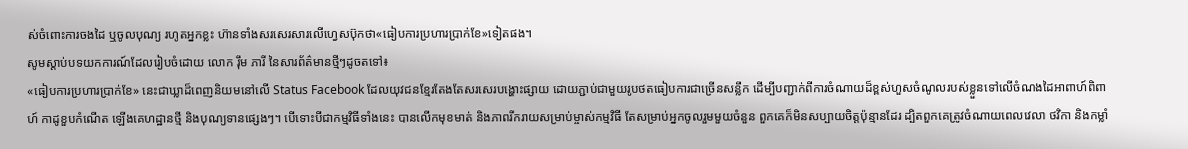ស់ចំពោះការចងដៃ ឬចូលបុណ្យ រហូតអ្នកខ្លះ ហ៊ានទាំងសរសេរសារលើហ្វេសប៊ុកថា«ធៀបការប្រហារប្រាក់ខែ»ទៀតផង។
សូមស្តាប់បទយកការណ៍ដែលរៀបចំដោយ លោក រ៉ឹម ភារី នៃសារព័ត៌មានថ្មីៗដូចតទៅ៖
«ធៀបការប្រហារប្រាក់ខែ» នេះជាឃ្លាដ៏ពេញនិយមនៅលើ Status Facebook ដែលយុវជនខ្មែរតែងតែសរសេរបង្ហោះផ្សាយ ដោយភ្ជាប់ជាមួយរូបថតធៀបការជាច្រើនសន្លឹក ដើម្បីបញ្ជាក់ពីការចំណាយដ៏ខ្ពស់ហួសចំណូលរបស់ខ្លួនទៅលើចំណងដៃអាពាហ៍ពិពាហ៍ កាដូខួបកំណើត ឡើងគេហដ្ឋានថ្មី និងបុណ្យទានផ្សេងៗ។ បើទោះបីជាកម្មវិធីទាំងនេះ បានលើកមុខមាត់ និងភាពរីករាយសម្រាប់ម្ចាស់កម្មវិធី តែសម្រាប់អ្នកចូលរួមមួយចំនួន ពួកគេក៏មិនសប្បាយចិត្តប៉ុន្មានដែរ ដ្បិតពួកគេត្រូវចំណាយពេលវេលា ថវិកា និងកម្លាំ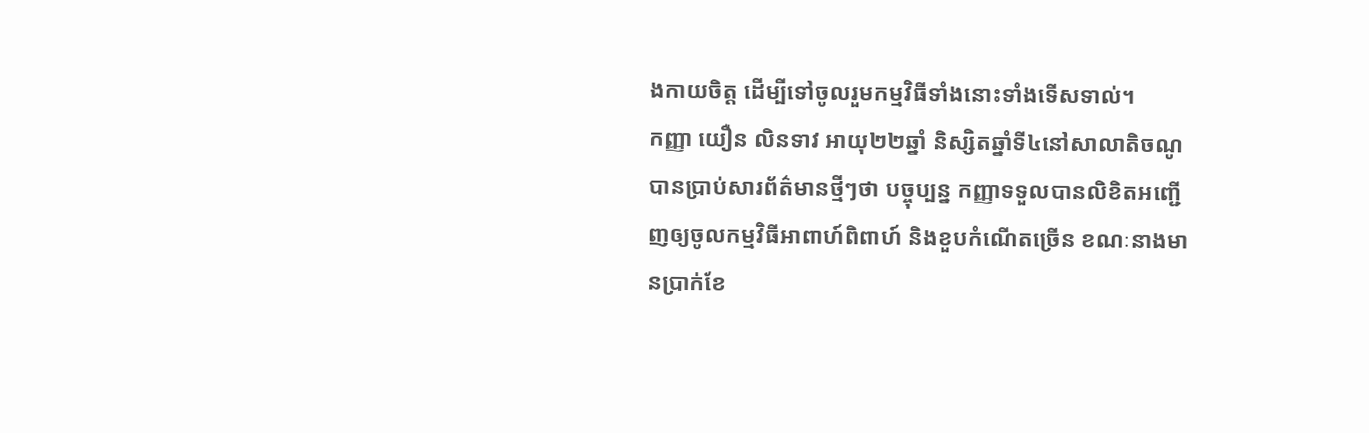ងកាយចិត្ត ដើម្បីទៅចូលរួមកម្មវិធីទាំងនោះទាំងទើសទាល់។
កញ្ញា យឿន លិនទាវ អាយុ២២ឆ្នាំ និស្សិតឆ្នាំទី៤នៅសាលាតិចណូ បានប្រាប់សារព័ត៌មានថ្មីៗថា បច្ចុប្បន្ន កញ្ញាទទួលបានលិខិតអញ្ជើញឲ្យចូលកម្មវិធីអាពាហ៍ពិពាហ៍ និងខួបកំណើតច្រើន ខណៈនាងមានប្រាក់ខែ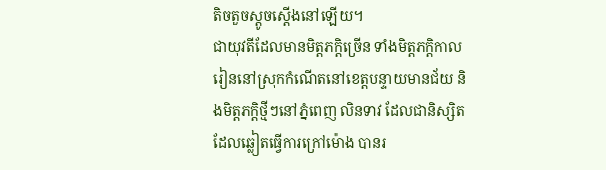តិចតួចស្តូចស្តើងនៅឡើយ។
ជាយុវតីដែលមានមិត្តភក្តិច្រើន ទាំងមិត្តភក្តិកាលរៀននៅស្រុកកំណើតនៅខេត្តបន្ទាយមានជ័យ និងមិត្តភក្តិថ្មីៗនៅភ្នំពេញ លិនទាវ ដែលជានិស្សិតដែលឆ្លៀតធ្វើការក្រៅម៉ោង បានរ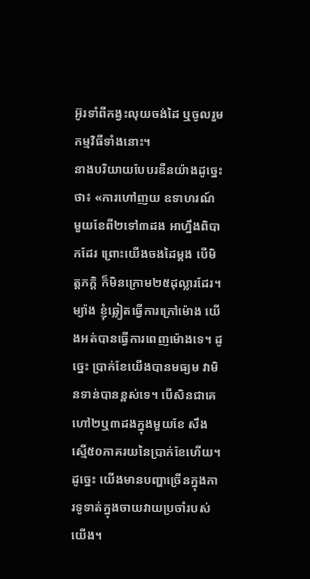អ៊ូរទាំពីកង្វះលុយចង់ដៃ ឬចូលរួមកម្មវិធីទាំងនោះ។
នាងបរិយាយបែបរឌឺនយ៉ាងដូច្នេះថា៖ «ការហៅញយ ឧទាហរណ៍ មួយខែពី២ទៅ៣ដង អាហ្នឹងពិបាកដែរ ព្រោះយើងចងដៃម្តង បើមិត្តភក្តិ ក៏មិនក្រោម២៥ដុល្លារដែរ។ ម្យ៉ាង ខ្ញុំឆ្លៀតធ្វើការក្រៅម៉ោង យើងអត់បានធ្វើការពេញម៉ោងទេ។ ដូច្នេះ ប្រាក់ខែយើងបានមធ្យម វាមិនទាន់បានខ្ពស់ទេ។ បើសិនជាគេហៅ២ឬ៣ដងក្នុងមួយខែ សឹងស្មើ៥០ភាគរយនៃប្រាក់ខែហើយ។ ដូច្នេះ យើងមានបញ្ហាច្រើនក្នុងការទូទាត់ក្នុងចាយវាយប្រចាំរបស់យើង។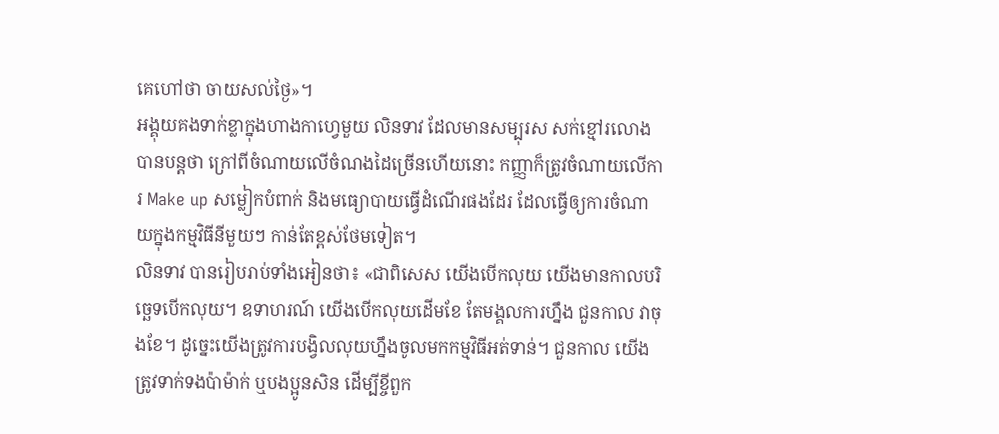គេហៅថា ចាយសល់ថ្ងៃ»។
អង្គុយគងទាក់ខ្លាក្នុងហាងកាហ្វេមួយ លិនទាវ ដែលមានសម្បុរស សក់ខ្មៅរលោង បានបន្តថា ក្រៅពីចំណាយលើចំណងដៃច្រើនហើយនោះ កញ្ញាក៏ត្រូវចំណាយលើការ Make up សម្លៀកបំពាក់ និងមធ្យោបាយធ្វើដំណើរផងដែរ ដែលធ្វើឲ្យការចំណាយក្នុងកម្មវិធីនីមួយៗ កាន់តែខ្ពស់ថែមទៀត។
លិនទាវ បានរៀបរាប់ទាំងអៀនថា៖ «ជាពិសេស យើងបើកលុយ យើងមានកាលបរិច្ឆេទបើកលុយ។ ឧទាហរណ៍ យើងបើកលុយដើមខែ តែមង្គលការហ្នឹង ជួនកាល វាចុងខែ។ ដូច្នេះយើងត្រូវការបង្វិលលុយហ្នឹងចូលមកកម្មវិធីអត់ទាន់។ ជួនកាល យើងត្រូវទាក់ទងប៉ាម៉ាក់ ឬបងប្អូនសិន ដើម្បីខ្ចីពួក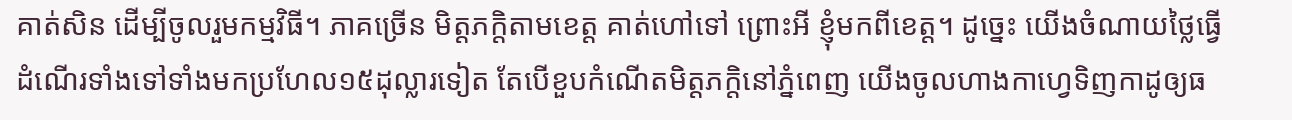គាត់សិន ដើម្បីចូលរួមកម្មវិធី។ ភាគច្រើន មិត្តភក្តិតាមខេត្ត គាត់ហៅទៅ ព្រោះអី ខ្ញុំមកពីខេត្ត។ ដូច្នេះ យើងចំណាយថ្លៃធ្វើដំណើរទាំងទៅទាំងមកប្រហែល១៥ដុល្លារទៀត តែបើខួបកំណើតមិត្តភក្តិនៅភ្នំពេញ យើងចូលហាងកាហ្វេទិញកាដូឲ្យធ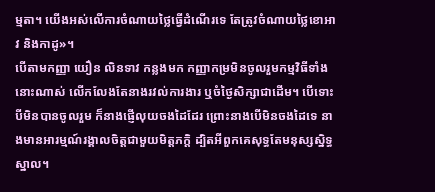ម្មតា។ យើងអស់លើការចំណាយថ្លៃធ្វើដំណើរទេ តែត្រូវចំណាយថ្លៃខោអាវ និងកាដូ»។
បើតាមកញ្ញា យឿន លិនទាវ កន្លងមក កញ្ញាកម្រមិនចូលរួមកម្មវិធីទាំងនោះណាស់ លើកលែងតែនាងរវល់ការងារ ឬចំថ្ងៃសិក្សាជាដើម។ បើទោះបីមិនបានចូលរួម ក៏នាងផ្ញើលុយចងដៃដែរ ព្រោះនាងបើមិនចងដៃទេ នាងមានអារម្មណ៍រង្គាលចិត្តជាមួយមិត្តភក្តិ ដ្បិតអីពួកគេសុទ្ធតែមនុស្សស្និទ្ធស្នាល។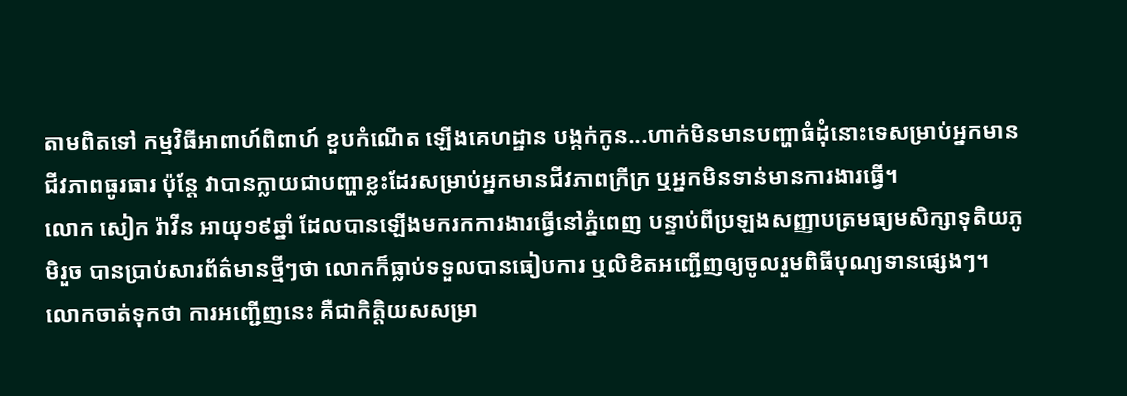តាមពិតទៅ កម្មវិធីអាពាហ៍ពិពាហ៍ ខួបកំណើត ឡើងគេហដ្ឋាន បង្កក់កូន...ហាក់មិនមានបញ្ហាធំដុំនោះទេសម្រាប់អ្នកមានជីវភាពធូរធារ ប៉ុន្តែ វាបានក្លាយជាបញ្ហាខ្លះដែរសម្រាប់អ្នកមានជីវភាពក្រីក្រ ឬអ្នកមិនទាន់មានការងារធ្វើ។
លោក សៀក រ៉ាវីន អាយុ១៩ឆ្នាំ ដែលបានឡើងមករកការងារធ្វើនៅភ្នំពេញ បន្ទាប់ពីប្រឡងសញ្ញាបត្រមធ្យមសិក្សាទុតិយភូមិរួច បានប្រាប់សារព័ត៌មានថ្មីៗថា លោកក៏ធ្លាប់ទទួលបានធៀបការ ឬលិខិតអញ្ជើញឲ្យចូលរួមពិធីបុណ្យទានផ្សេងៗ។ លោកចាត់ទុកថា ការអញ្ជើញនេះ គឺជាកិត្តិយសសម្រា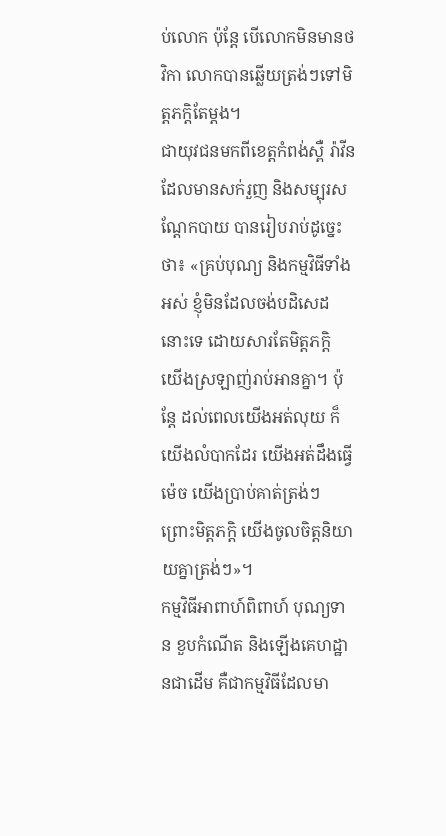ប់លោក ប៉ុន្តែ បើលោកមិនមានថវិកា លោកបានឆ្លើយត្រង់ៗទៅមិត្តភក្តិតែម្តង។
ជាយុវជនមកពីខេត្តកំពង់ស្ពឺ រ៉ាវីន ដែលមានសក់រួញ និងសម្បុរសណ្តែកបាយ បានរៀបរាប់ដូច្នេះថា៖ «គ្រប់បុណ្យ និងកម្មវិធីទាំងអស់ ខ្ញុំមិនដែលចង់បដិសេដនោះទេ ដោយសារតែមិត្តភក្តិ យើងស្រឡាញ់រាប់អានគ្នា។ ប៉ុន្តែ ដល់ពេលយើងអត់លុយ ក៏យើងលំបាកដែរ យើងអត់ដឹងធ្វើម៉េច យើងប្រាប់គាត់ត្រង់ៗ ព្រោះមិត្តភក្តិ យើងចូលចិត្តនិយាយគ្នាត្រង់ៗ»។
កម្មវិធីអាពាហ៍ពិពាហ៍ បុណ្យទាន ខួបកំណើត និងឡើងគេហដ្ឋានជាដើម គឺជាកម្មវិធីដែលមា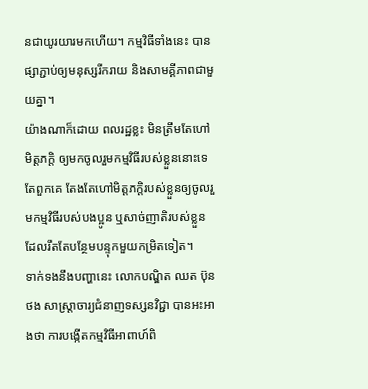នជាយូរយារមកហើយ។ កម្មវិធីទាំងនេះ បានផ្សាភ្ជាប់ឲ្យមនុស្សរីករាយ និងសាមគ្គីភាពជាមួយគ្នា។
យ៉ាងណាក៏ដោយ ពលរដ្ឋខ្លះ មិនត្រឹមតែហៅមិត្តភក្តិ ឲ្យមកចូលរួមកម្មវិធីរបស់ខ្លួននោះទេ តែពួកគេ តែងតែហៅមិត្តភក្តិរបស់ខ្លួនឲ្យចូលរួមកម្មវិធីរបស់បងប្អូន ឬសាច់ញាតិរបស់ខ្លួន ដែលរឹតតែបន្ថែមបន្ទុកមួយកម្រិតទៀត។
ទាក់ទងនឹងបញ្ហានេះ លោកបណ្ឌិត ឈត ប៊ុនថង សាស្ត្រាចារ្យជំនាញទស្សនវិជ្ជា បានអះអាងថា ការបង្កើតកម្មវិធីអាពាហ៍ពិ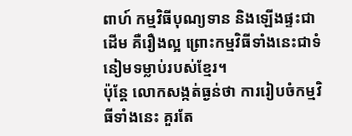ពាហ៍ កម្មវិធីបុណ្យទាន និងឡើងផ្ទះជាដើម គឺរឿងល្អ ព្រោះកម្មវិធីទាំងនេះជាទំនៀមទម្លាប់របស់ខ្មែរ។
ប៉ុន្តែ លោកសង្កត់ធ្ងន់ថា ការរៀបចំកម្មវិធីទាំងនេះ គួរតែ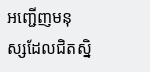អញ្ជើញមនុស្សដែលជិតស្និ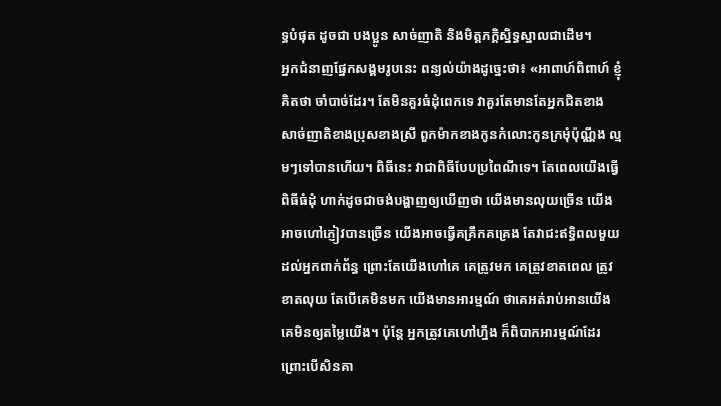ទ្ធបំផុត ដូចជា បងប្អូន សាច់ញាតិ និងមិត្តភក្តិស្និទ្ធស្នាលជាដើម។
អ្នកជំនាញផ្នែកសង្គមរូបនេះ ពន្យល់យ៉ាងដូច្នេះថា៖ «អាពាហ៍ពិពាហ៍ ខ្ញុំគិតថា ចាំបាច់ដែរ។ តែមិនគួរធំដុំពេកទេ វាគួរតែមានតែអ្នកជិតខាង សាច់ញាតិខាងប្រុសខាងស្រី ពួកម៉ាកខាងកូនកំលោះកូនក្រមុំប៉ុណ្ណឹង ល្មមៗទៅបានហើយ។ ពិធីនេះ វាជាពិធីបែបប្រពៃណីទេ។ តែពេលយើងធ្វើពិធីធំដុំ ហាក់ដូចជាចង់បង្ហាញឲ្យឃើញថា យើងមានលុយច្រើន យើងអាចហៅភ្ញៀវបានច្រើន យើងអាចធ្វើគគ្រឹកគគ្រេង តែវាជះឥទ្ធិពលមួយដល់អ្នកពាក់ព័ន្ធ ព្រោះតែយើងហៅគេ គេត្រូវមក គេត្រូវខាតពេល ត្រូវខាតលុយ តែបើគេមិនមក យើងមានអារម្មណ៍ ថាគេអត់រាប់អានយើង គេមិនឲ្យតម្លៃយើង។ ប៉ុន្តែ អ្នកត្រូវគេហៅហ្នឹង ក៏ពិបាកអារម្មណ៍ដែរ ព្រោះបើសិនគា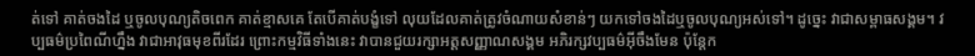ត់ទៅ គាត់ចងដៃ ឬចូលបុណ្យតិចពេក គាត់ខ្មាសគេ តែបើគាត់បង្ខំទៅ លុយដែលគាត់ត្រូវចំណាយសំខាន់ៗ យកទៅចងដៃឬចូលបុណ្យអស់ទៅ។ ដូច្នេះ វាជាសម្ពាធសង្គម។ វប្បធម៌ប្រពៃណីហ្នឹង វាជាអាវុធមុខពីរដែរ ព្រោះកម្មវិធីទាំងនេះ វាបានជួយរក្សាអត្តសញ្ញាណសង្គម អភិរក្សវប្បធម៌អ៊ីចឹងមែន ប៉ុន្តែក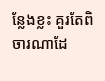ន្លែងខ្លះ គួរតែពិចារណាដែ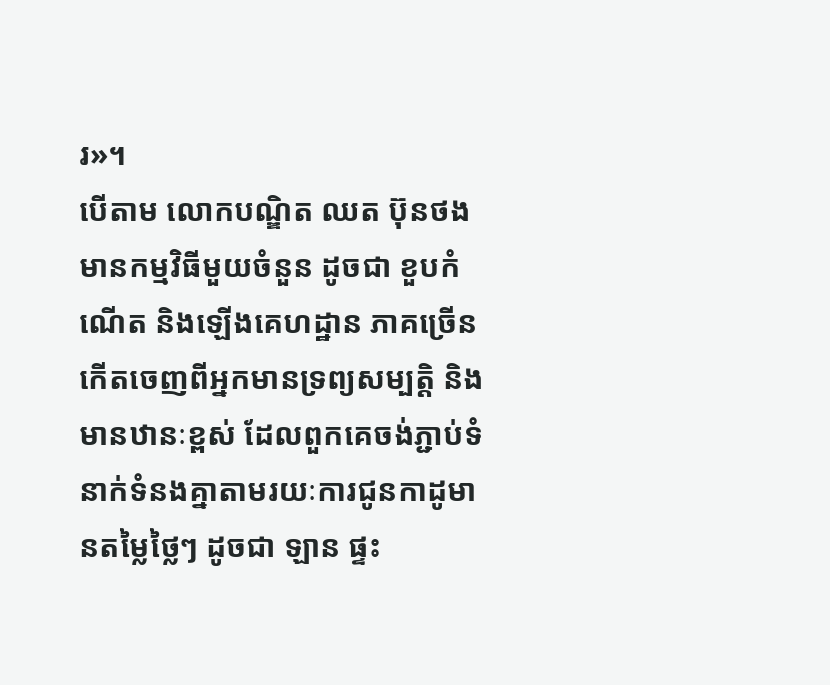រ»។
បើតាម លោកបណ្ឌិត ឈត ប៊ុនថង មានកម្មវិធីមួយចំនួន ដូចជា ខួបកំណើត និងឡើងគេហដ្ឋាន ភាគច្រើនកើតចេញពីអ្នកមានទ្រព្យសម្បត្តិ និងមានឋានៈខ្ពស់ ដែលពួកគេចង់ភ្ជាប់ទំនាក់ទំនងគ្នាតាមរយៈការជូនកាដូមានតម្លៃថ្លៃៗ ដូចជា ឡាន ផ្ទះ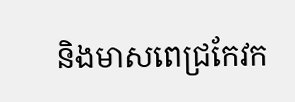និងមាសពេជ្រកែវក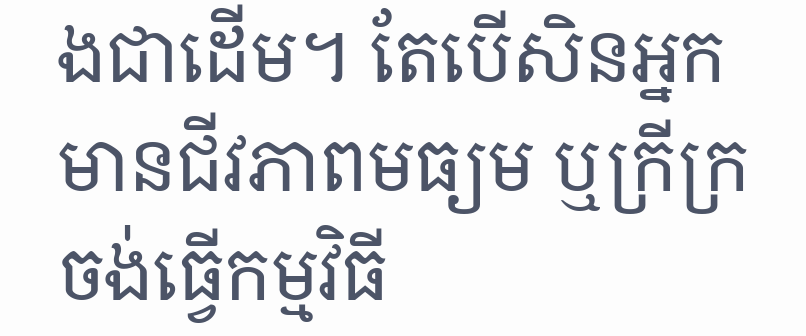ងជាដើម។ តែបើសិនអ្នកមានជីវភាពមធ្យម ឬក្រីក្រ ចង់ធ្វើកម្មវិធី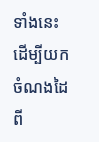ទាំងនេះ ដើម្បីយកចំណងដៃពី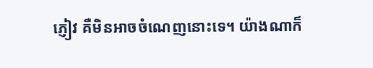ភ្ញៀវ គឺមិនអាចចំណេញនោះទេ។ យ៉ាងណាក៏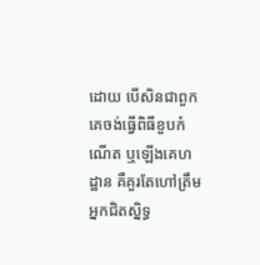ដោយ បើសិនជាពួកគេចង់ធ្វើពិធីខួបកំណើត ឬឡើងគេហដ្ឋាន គឺគួរតែហៅត្រឹមអ្នកជិតស្និទ្ធ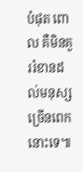បំផុត ពោល គឺមិនគួររំខានដល់មនុស្សច្រើនពេកនោះទេ៕